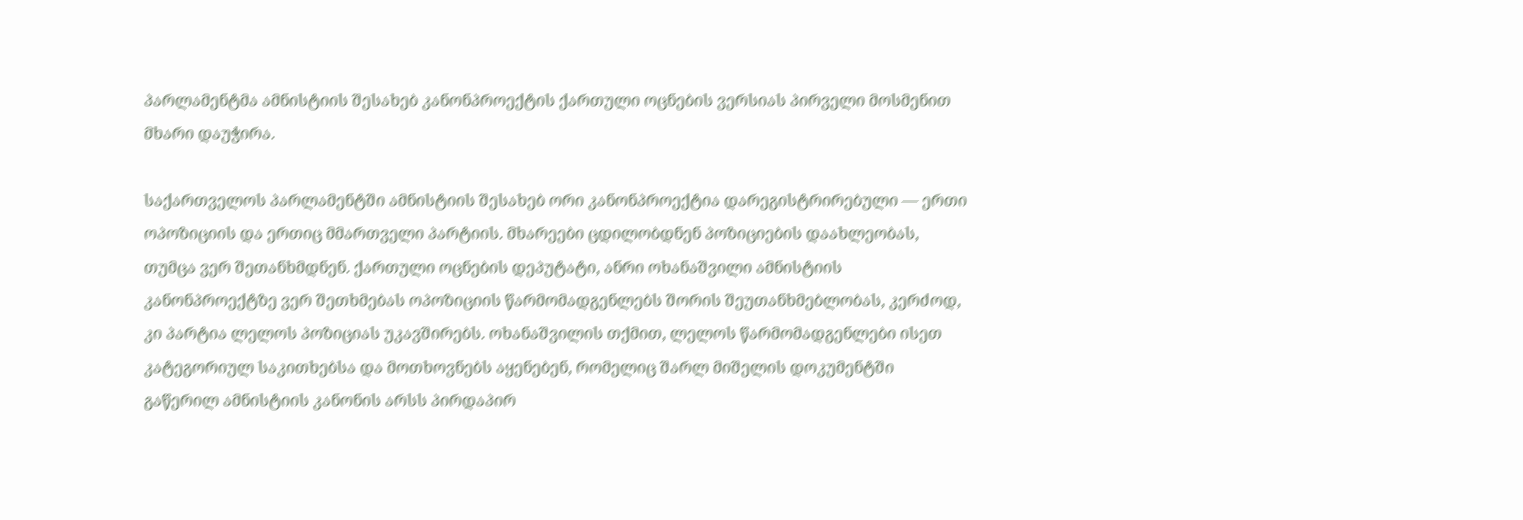პარლამენტმა ამნისტიის შესახებ კანონპროექტის ქართული ოცნების ვერსიას პირველი მოსმენით მხარი დაუჭირა.

საქართველოს პარლამენტში ამნისტიის შესახებ ორი კანონპროექტია დარეგისტრირებული — ერთი ოპოზიციის და ერთიც მმართველი პარტიის. მხარეები ცდილობდნენ პოზიციების დაახლეობას, თუმცა ვერ შეთანხმდნენ. ქართული ოცნების დეპუტატი, ანრი ოხანაშვილი ამნისტიის კანონპროექტზე ვერ შეთხმებას ოპოზიციის წარმომადგენლებს შორის შეუთანხმებლობას, კერძოდ, კი პარტია ლელოს პოზიციას უკავშირებს. ოხანაშვილის თქმით, ლელოს წარმომადგენლები ისეთ კატეგორიულ საკითხებსა და მოთხოვნებს აყენებენ, რომელიც შარლ მიშელის დოკუმენტში გაწერილ ამნისტიის კანონის არსს პირდაპირ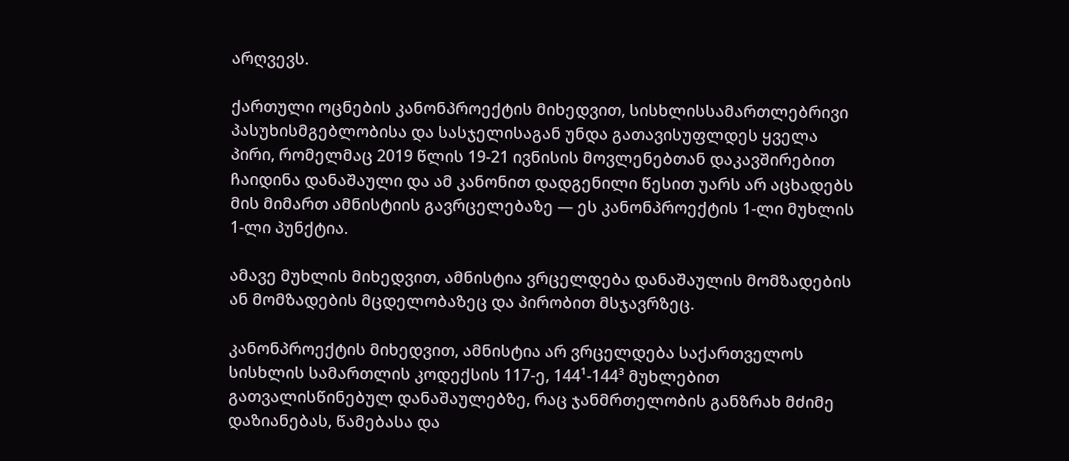არღვევს.

ქართული ოცნების კანონპროექტის მიხედვით, სისხლისსამართლებრივი პასუხისმგებლობისა და სასჯელისაგან უნდა გათავისუფლდეს ყველა პირი, რომელმაც 2019 წლის 19-21 ივნისის მოვლენებთან დაკავშირებით ჩაიდინა დანაშაული და ამ კანონით დადგენილი წესით უარს არ აცხადებს მის მიმართ ამნისტიის გავრცელებაზე — ეს კანონპროექტის 1-ლი მუხლის 1-ლი პუნქტია.

ამავე მუხლის მიხედვით, ამნისტია ვრცელდება დანაშაულის მომზადების ან მომზადების მცდელობაზეც და პირობით მსჯავრზეც.

კანონპროექტის მიხედვით, ამნისტია არ ვრცელდება საქართველოს სისხლის სამართლის კოდექსის 117-ე, 144¹-144³ მუხლებით გათვალისწინებულ დანაშაულებზე, რაც ჯანმრთელობის განზრახ მძიმე დაზიანებას, წამებასა და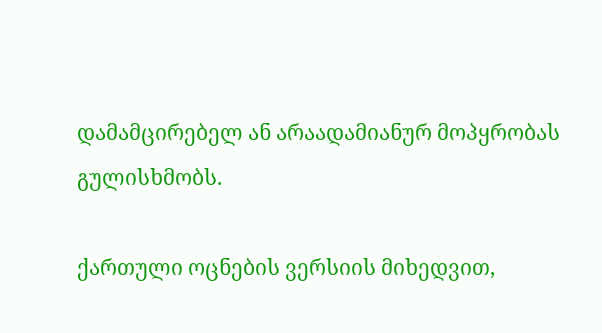დამამცირებელ ან არაადამიანურ მოპყრობას გულისხმობს.

ქართული ოცნების ვერსიის მიხედვით,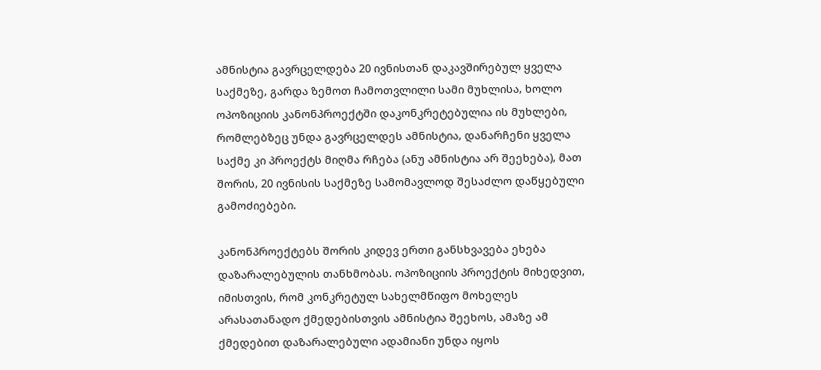ამნისტია გავრცელდება 20 ივნისთან დაკავშირებულ ყველა საქმეზე, გარდა ზემოთ ჩამოთვლილი სამი მუხლისა, ხოლო ოპოზიციის კანონპროექტში დაკონკრეტებულია ის მუხლები, რომლებზეც უნდა გავრცელდეს ამნისტია, დანარჩენი ყველა საქმე კი პროექტს მიღმა რჩება (ანუ ამნისტია არ შეეხება), მათ შორის, 20 ივნისის საქმეზე სამომავლოდ შესაძლო დაწყებული გამოძიებები.

კანონპროექტებს შორის კიდევ ერთი განსხვავება ეხება დაზარალებულის თანხმობას. ოპოზიციის პროექტის მიხედვით, იმისთვის, რომ კონკრეტულ სახელმწიფო მოხელეს არასათანადო ქმედებისთვის ამნისტია შეეხოს, ამაზე ამ ქმედებით დაზარალებული ადამიანი უნდა იყოს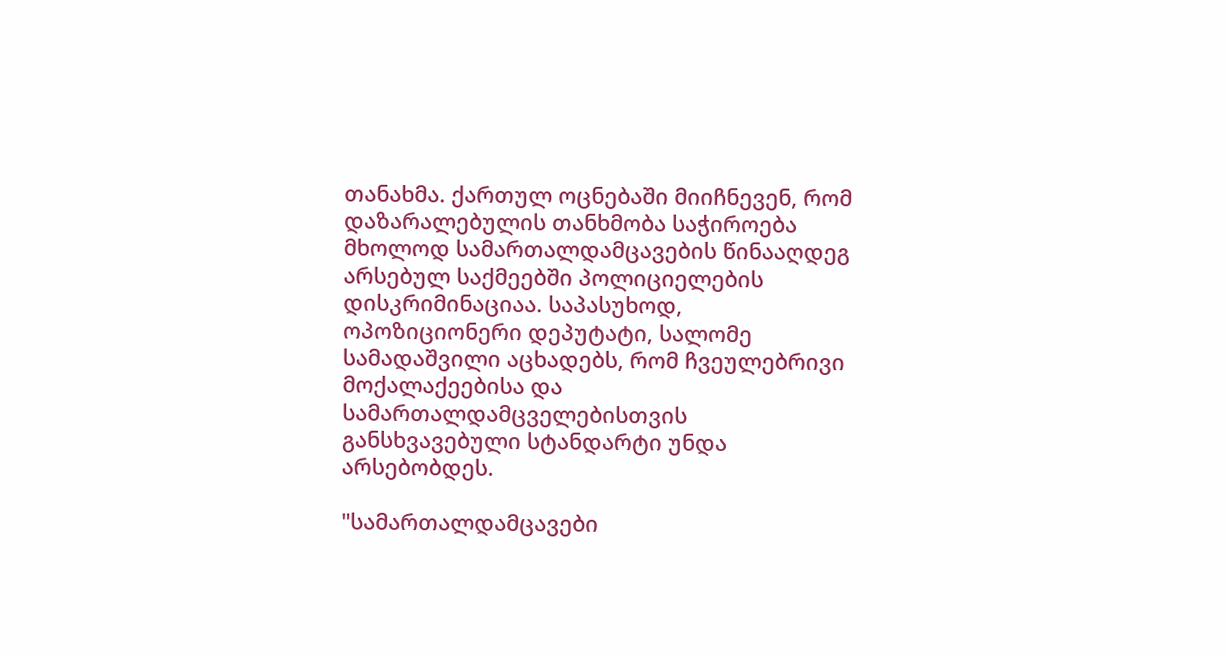თანახმა. ქართულ ოცნებაში მიიჩნევენ, რომ დაზარალებულის თანხმობა საჭიროება მხოლოდ სამართალდამცავების წინააღდეგ არსებულ საქმეებში პოლიციელების დისკრიმინაციაა. საპასუხოდ, ოპოზიციონერი დეპუტატი, სალომე სამადაშვილი აცხადებს, რომ ჩვეულებრივი მოქალაქეებისა და სამართალდამცველებისთვის განსხვავებული სტანდარტი უნდა არსებობდეს.

"სამართალდამცავები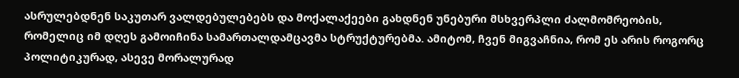ასრულებდნენ საკუთარ ვალდებულებებს და მოქალაქეები გახდნენ უნებური მსხვერპლი ძალმომრეობის, რომელიც იმ დღეს გამოიჩინა სამართალდამცავმა სტრუქტურებმა. ამიტომ, ჩვენ მიგვაჩნია, რომ ეს არის როგორც პოლიტიკურად, ასევე მორალურად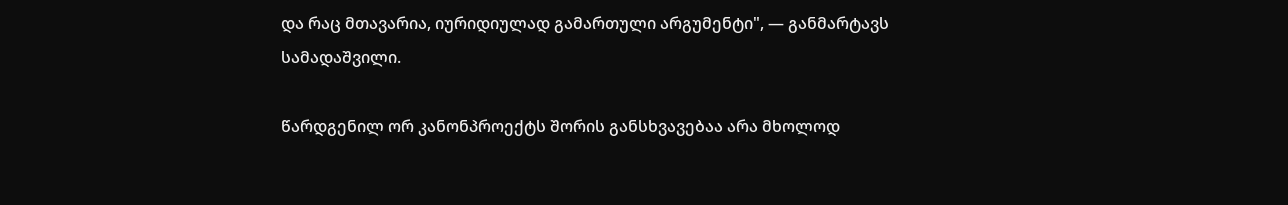და რაც მთავარია, იურიდიულად გამართული არგუმენტი", — განმარტავს სამადაშვილი.

წარდგენილ ორ კანონპროექტს შორის განსხვავებაა არა მხოლოდ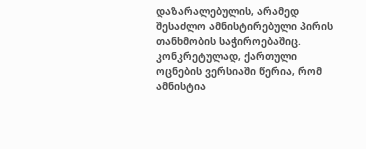დაზარალებულის, არამედ შესაძლო ამნისტირებული პირის თანხმობის საჭიროებაშიც. კონკრეტულად, ქართული ოცნების ვერსიაში წერია, რომ ამნისტია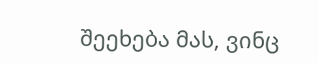შეეხება მას, ვინც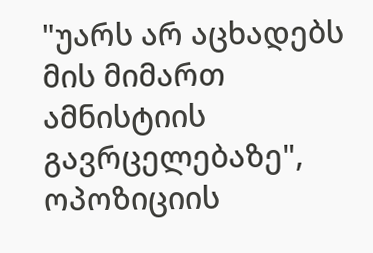"უარს არ აცხადებს მის მიმართ ამნისტიის გავრცელებაზე", ოპოზიციის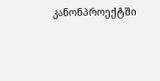კანონპროექტში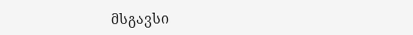მსგავსი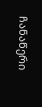ჩანაწერი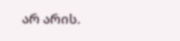არ არის.